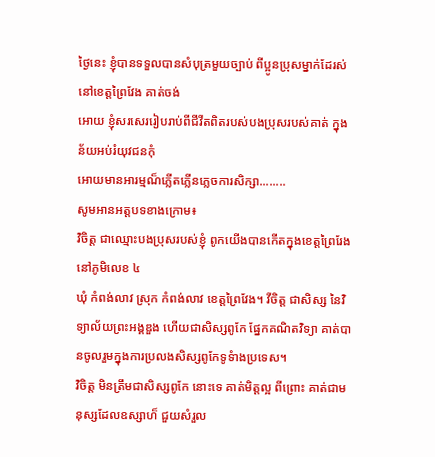ថ្ងៃនេះ ខ្ញំុបានទទួលបានសំបុត្រមួយច្បាប់ ពីប្អូនប្រុសម្នាក់ដែរស់នៅខេត្តព្រៃវែង គាត់ចង់
អោយ ខ្ញំុសរសេររៀបរាប់ពីជីវីតពិតរបស់បងប្រុសរបស់គាត់ ក្នុងន័យអប់រំយុវជនកំុ
អោយមានអារម្មណ៏ភ្លើតភ្លើនភ្លេចការសិក្សា........
សូមអានអត្តបទខាងក្រោម៖
វិចិត្ត ជាឈ្មោះបងប្រុសរបស់ខ្ញំុ ពូកយើងបានកើតក្នុងខេត្តព្រៃរែង នៅភូមិលេខ ៤
ឃំុ កំពង់លាវ ស្រុក កំពង់លាវ ខេត្តព្រៃវែង។ វីចិត្ត ជាសិស្ស នៃវិទ្យាល័យព្រះអង្គឌួង ហើយជាសិស្សពូកែ ផ្នែកគណិតវិទ្យា គាត់បានចូលរួមក្នុងការប្រលងសិស្សពូកែទូទំាងប្រទេស។
វិចិត្ត មិនត្រឹមជាសិស្សពូកែ នោះទេ គាត់មិត្តល្អ ពីព្រោះ គាត់ជាមនុស្សដែលឧស្សាហ៏ ជួយសំរួល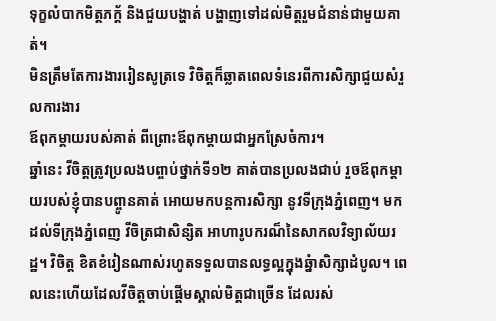ទុក្ខលំបាកមិត្តភក្ត័ និងជួយបង្ហាត់ បង្ហាញទៅដល់មិត្តរួមជំនាន់ជាមួយគាត់។
មិនត្រឹមតែការងាររៀនសូត្រទេ វិចិត្តក៏ឆ្លាតពេលទំនេរពីការសិក្សាជួយសំរួលការងារ
ឪពុកម្តាយរបស់គាត់ ពីព្រោះឪពុកម្តាយជាអ្នកស្រែចំការ។
ឆ្នាំនេះ វីចិត្តត្រូវប្រលងបព្ចាប់ថ្នាក់ទី១២ គាត់បានប្រលងជាប់ រួចឪពុកម្តាយរបស់ខ្ញំុបានបព្ចូានគាត់ អោយមកបន្តការសិក្សា នូវទីក្រុងភ្នំពេញ។ មកដល់ទីក្រុងភ្នំពេញ វីចិត្រជាសិន្សិត អាហារូបករណ៏នៃសាកលវិទ្យាល័យរដ្ឋ។ វិចិត្ត ខិតខំរៀនណាស់រហូតទទួលបានលទ្ធល្អក្នុងឆ្នំាសិក្សាដំបូល។ ពេលនេះហើយដែលវីចិត្តចាប់ផ្តើមស្គាល់មិត្តជាច្រើន ដែលរស់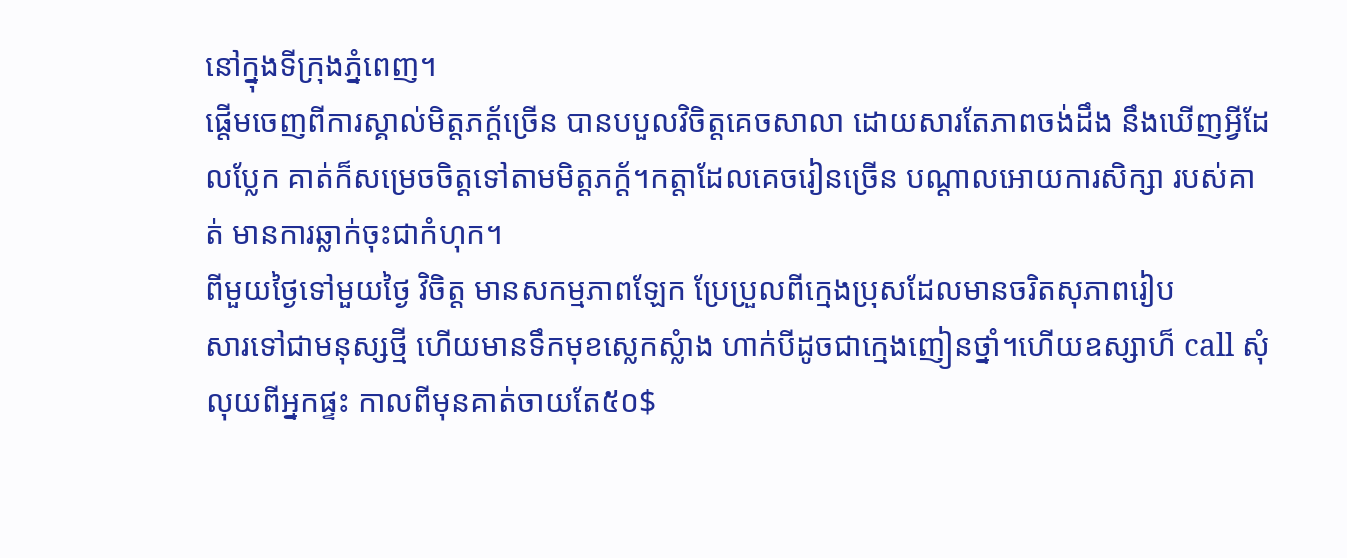នៅក្នុងទីក្រុងភ្នំពេញ។
ផ្តើមចេញពីការស្គាល់មិត្តភក្ត័ច្រើន បានបបួលវិចិត្តគេចសាលា ដោយសារតែភាពចង់ដឹង នឹងឃើញអ្វីដែលប្លែក គាត់ក៏សម្រេចចិត្តទៅតាមមិត្តភក្ត័។កត្តាដែលគេចរៀនច្រើន បណ្តាលអោយការសិក្សា របស់គាត់ មានការឆ្លាក់ចុះជាកំហុក។
ពីមួយថ្ងៃទៅមួយថ្ងៃ វិចិត្ត មានសកម្មភាពឡែក ប្រែប្រួលពីក្មេងប្រុសដែលមានចរិតសុភាពរៀប
សារទៅជាមនុស្សថ្មី ហើយមានទឹកមុខស្លេកស្លំាង ហាក់បីដូចជាក្មេងញៀនថ្នាំ។ហើយឧស្សាហ៏ call សំុលុយពីអ្នកផ្ទះ កាលពីមុនគាត់ចាយតែ៥០$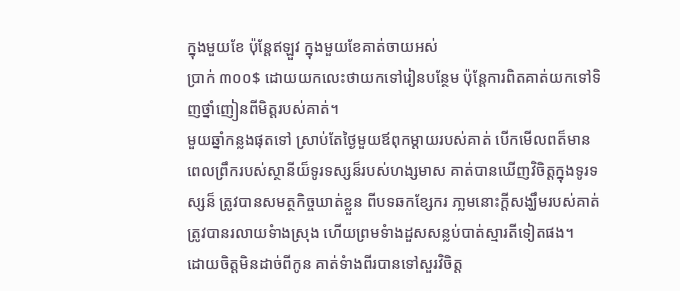ក្នុងមួយខែ ប៉ុន្តែឥឡួវ ក្នុងមួយខែគាត់ចាយអស់
ប្រាក់ ៣០០$ ដោយយកលេះថាយកទៅរៀនបន្ថែម ប៉ុន្តែការពិតគាត់យកទៅទិញថ្នាំញៀនពីមិត្តរបស់គាត់។
មួយឆ្នាំកន្លងផុតទៅ ស្រាប់តែថ្ងៃមួយឪពុកម្តាយរបស់គាត់ បើកមើលពត៏មានពេលព្រឹករបស់ស្ថានីយ៏ទូរទស្សន៏របស់ហង្សមាស គាត់បានឃើញវិចិត្តក្នុងទូរទស្សន៏ ត្រូវបានសមត្ថកិច្ចឃាត់ខ្លួន ពីបទឆកខ្សែករ ភា្លមនោះក្តីសង្ឃឹមរបស់គាត់ត្រូវបានរលាយទំាងស្រុង ហើយព្រមទំាងដួសសន្លប់បាត់ស្មារតីទៀតផង។
ដោយចិត្តមិនដាច់ពីកូន គាត់ទំាងពីរបានទៅសួរវិចិត្ត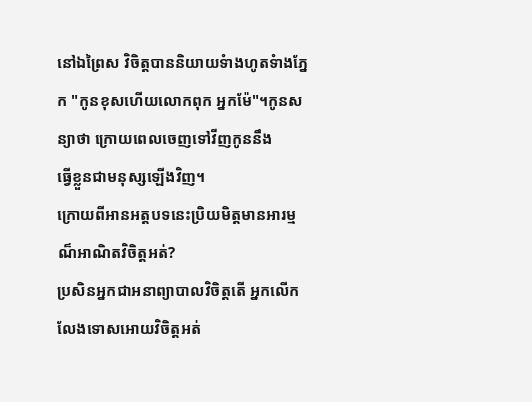នៅឯព្រៃស វិចិត្តបាននិយាយទំាងហូតទំាងភ្នែក "កូនខុសហើយលោកពុក អ្នកម៉ែ"។កូនសន្យាថា ក្រោយពេលចេញទៅវីញកូននឹង
ធ្វើខ្លួនជាមនុស្សឡើងវិញ។
ក្រោយពីអានអត្តបទនេះប្រិយមិត្តមានអារម្មណ៏អាណិតវិចិត្តអត់?
ប្រសិនអ្នកជាអនាព្យាបាលវិចិត្តតើ អ្នកលើកលែងទោសអោយវិចិត្តអត់